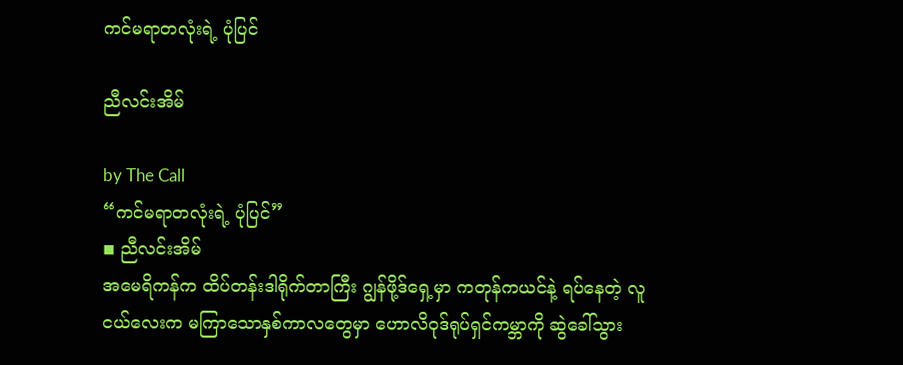ကင်မရာတလုံးရဲ့ ပုံပြင်

ညီလင်းအိမ်

by The Call
“ကင်မရာတလုံးရဲ့ ပုံပြင်”
◾ ညီလင်းအိမ်
အမေရိကန်က ထိပ်တန်းဒါရိုက်တာကြီး ဂျွန်ဖို့ဒ်ရှေ့မှာ ကတုန်ကယင်နဲ့ ရပ်နေတဲ့ လူငယ်လေးက မကြာသောနှစ်ကာလတွေမှာ ဟောလိဝုဒ်ရုပ်ရှင်ကမ္ဘာကို ဆွဲခေါ်သွား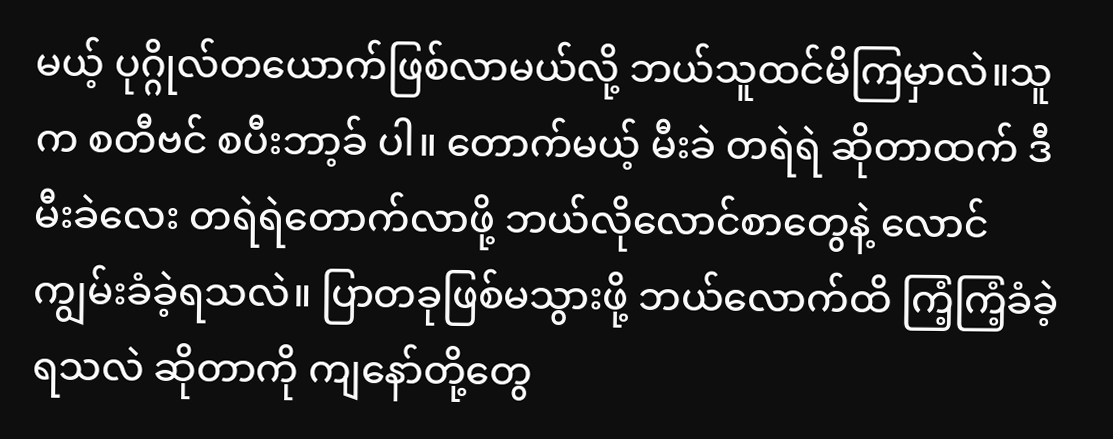မယ့် ပုဂ္ဂိုလ်တယောက်ဖြစ်လာမယ်လို့ ဘယ်သူထင်မိကြမှာလဲ။သူက စတီဗင် စပီးဘာ့ခ် ပါ။ တောက်မယ့် မီးခဲ တရဲရဲ ဆိုတာထက် ဒီမီးခဲလေး တရဲရဲတောက်လာဖို့ ဘယ်လိုလောင်စာတွေနဲ့ လောင်ကျွမ်းခံခဲ့ရသလဲ။ ပြာတခုဖြစ်မသွားဖို့ ဘယ်လောက်ထိ ကြံ့ကြံ့ခံခဲ့ရသလဲ ဆိုတာကို ကျနော်တို့တွေ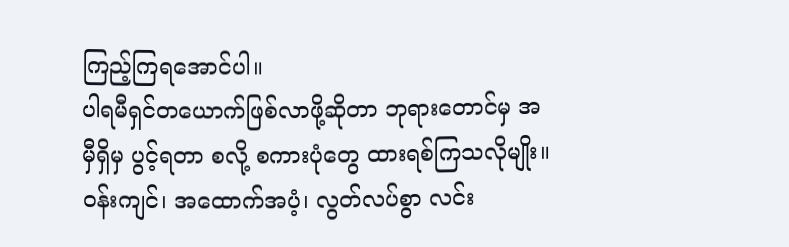ကြည့်ကြရအောင်ပါ။
ပါရမီရှင်တယောက်ဖြစ်လာဖို့ဆိုတာ ဘုရားတောင်မှ အမှီရှိမှ ပွင့်ရတာ စလို့ စကားပုံတွေ ထားရစ်ကြသလိုမျိုး။ ဝန်းကျင်၊ အထောက်အပံ့၊ လွတ်လပ်စွာ လင်း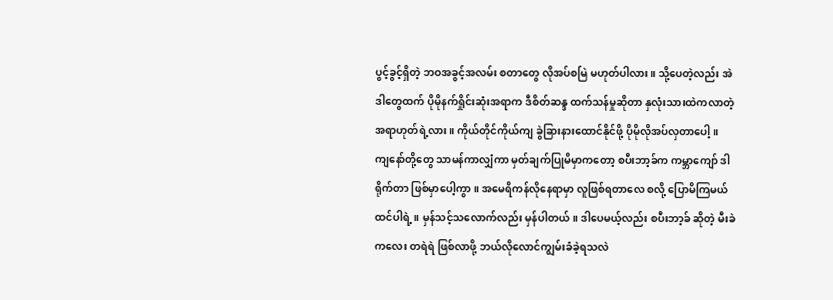ပွင့်ခွင့်ရှိတဲ့ ဘဝအခွင့်အလမ်း စတာတွေ လိုအပ်စမြဲ မဟုတ်ပါလား။ သို့ပေတဲ့လည်း အဲဒါတွေထက် ပိုမိုနက်ရှိုင်းဆုံးအရာက ဒီစိတ်ဆန္ဒ ထက်သန်မှုဆိုတာ နှလုံးသားထဲကလာတဲ့ အရာဟုတ်ရဲ့လား။ ကိုယ်တိုင်ကိုယ်ကျ ခွဲခြားနားထောင်နိုင်ဖို့ ပိုမိုလိုအပ်လှတာပေါ့။
ကျနော်တို့တွေ သာမန်ကာလျှံကာ မှတ်ချက်ပြုမိမှာကတော့ စပီးဘာ့ခ်က ကမ္ဘာကျော် ဒါရိုက်တာ ဖြစ်မှာပေါ့ကွာ။ အမေရိကန်လိုနေရာမှာ လူဖြစ်ရတာလေ စလို့ ပြောမိကြမယ် ထင်ပါရဲ့။ မှန်သင့်သလောက်လည်း မှန်ပါတယ်။ ဒါပေမယ့်လည်း စပီးဘာ့ခ် ဆိုတဲ့ မီးခဲကလေး တရဲရဲ ဖြစ်လာဖို့ ဘယ်လိုလောင်ကျွမ်းခံခဲ့ရသလဲ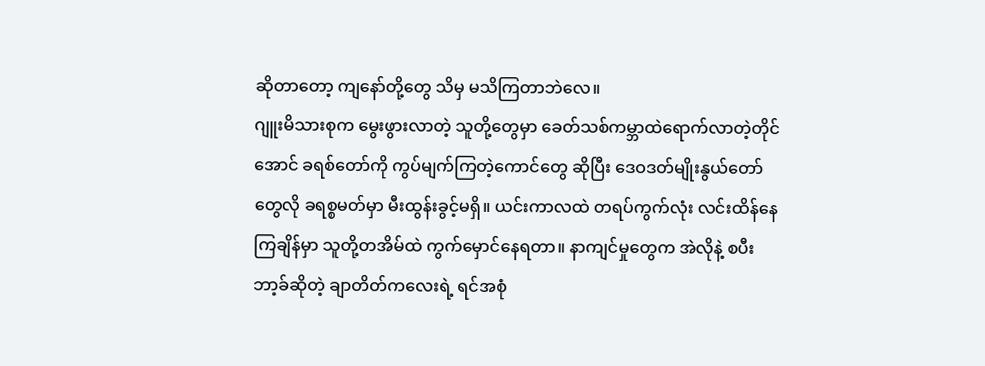ဆိုတာတော့ ကျနော်တို့တွေ သိမှ မသိကြတာဘဲလေ။
ဂျူးမိသားစုက မွေးဖွားလာတဲ့ သူတို့တွေမှာ ခေတ်သစ်ကမ္ဘာထဲရောက်လာတဲ့တိုင်အောင် ခရစ်တော်ကို ကွပ်မျက်ကြတဲ့ကောင်တွေ ဆိုပြီး ဒေဝဒတ်မျိုးနွယ်တော်တွေလို ခရစ္စမတ်မှာ မီးထွန်းခွင့်မရှိ။ ယင်းကာလထဲ တရပ်ကွက်လုံး လင်းထိန်နေကြချိန်မှာ သူတို့တအိမ်ထဲ ကွက်မှောင်နေရတာ။ နာကျင်မှုတွေက အဲလိုနဲ့ စပီးဘာ့ခ်ဆိုတဲ့ ချာတိတ်ကလေးရဲ့ ရင်အစုံ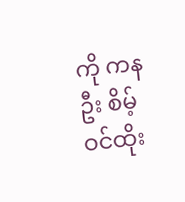ကို ကနဦး စိမ့်ဝင်ထိုး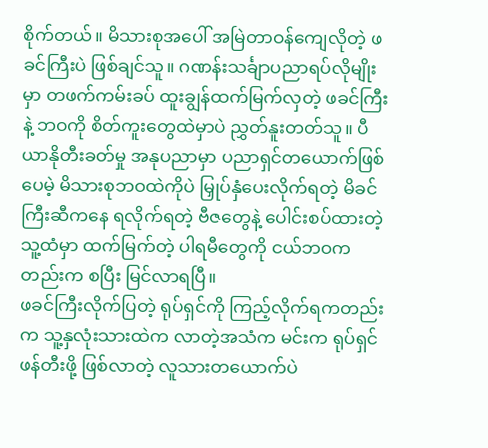စိုက်တယ်။ မိသားစုအပေါ် အမြဲတာဝန်ကျေလိုတဲ့ ဖခင်ကြီးပဲ ဖြစ်ချင်သူ။ ဂဏန်းသင်္ချာပညာရပ်လိုမျိုးမှာ တဖက်ကမ်းခပ် ထူးချွန်ထက်မြက်လှတဲ့ ဖခင်ကြီးနဲ့ ဘဝကို စိတ်ကူးတွေထဲမှာပဲ ညွှတ်နူးတတ်သူ။ ပီယာနိုတီးခတ်မှု အနုပညာမှာ ပညာရှင်တယောက်ဖြစ်ပေမဲ့ မိသားစုဘဝထဲကိုပဲ မြှုပ်နှံပေးလိုက်ရတဲ့ မိခင်ကြီးဆီကနေ ရလိုက်ရတဲ့ ဗီဇတွေနဲ့ ပေါင်းစပ်ထားတဲ့ သူ့ထံမှာ ထက်မြက်တဲ့ ပါရမီတွေကို ငယ်ဘဝကတည်းက စပြီး မြင်လာရပြီ။
ဖခင်ကြီးလိုက်ပြတဲ့ ရုပ်ရှင်ကို ကြည့်လိုက်ရကတည်းက သူ့နှလုံးသားထဲက လာတဲ့အသံက မင်းက ရုပ်ရှင်ဖန်တီးဖို့ ဖြစ်လာတဲ့ လူသားတယောက်ပဲ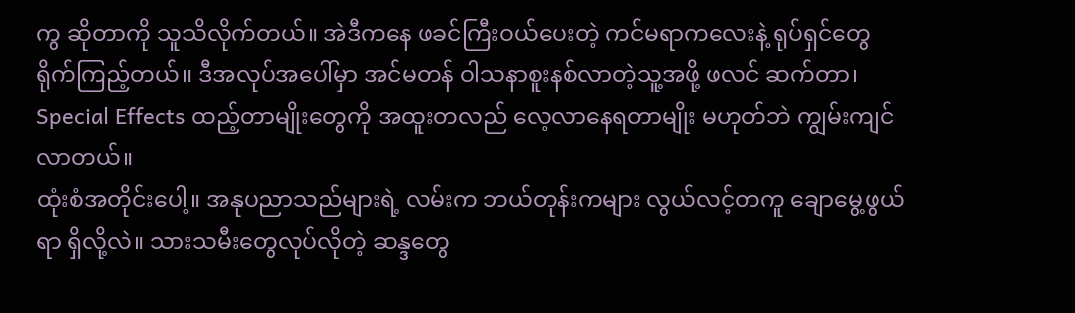ကွ ဆိုတာကို သူသိလိုက်တယ်။ အဲဒီကနေ ဖခင်ကြီးဝယ်ပေးတဲ့ ကင်မရာကလေးနဲ့ ရုပ်ရှင်တွေ ရိုက်ကြည့်တယ်။ ဒီအလုပ်အပေါ်မှာ အင်မတန် ဝါသနာစူးနစ်လာတဲ့သူ့အဖို့ ဖလင် ဆက်တာ၊ Special Effects ထည့်တာမျိုးတွေကို အထူးတလည် လေ့လာနေရတာမျိုး မဟုတ်ဘဲ ကျွမ်းကျင်လာတယ်။
ထုံးစံအတိုင်းပေါ့။ အနုပညာသည်များရဲ့ လမ်းက ဘယ်တုန်းကများ လွယ်လင့်တကူ ချောမွေ့ဖွယ်ရာ ရှိလို့လဲ။ သားသမီးတွေလုပ်လိုတဲ့ ဆန္ဒတွေ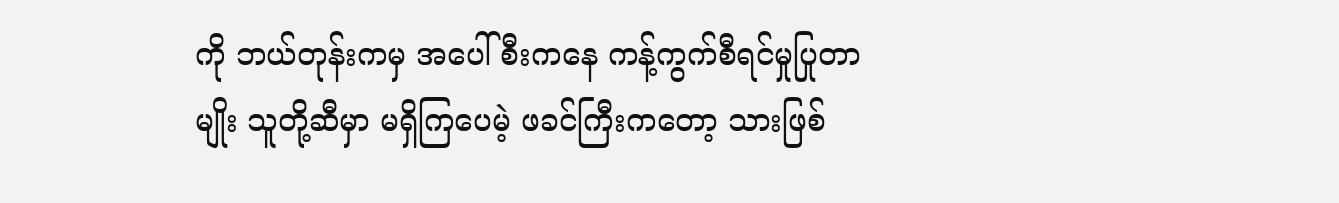ကို ဘယ်တုန်းကမှ အပေါ်စီးကနေ ကန့်ကွက်စီရင်မှုပြုတာမျိုး သူတို့ဆီမှာ မရှိကြပေမဲ့ ဖခင်ကြီးကတော့ သားဖြစ်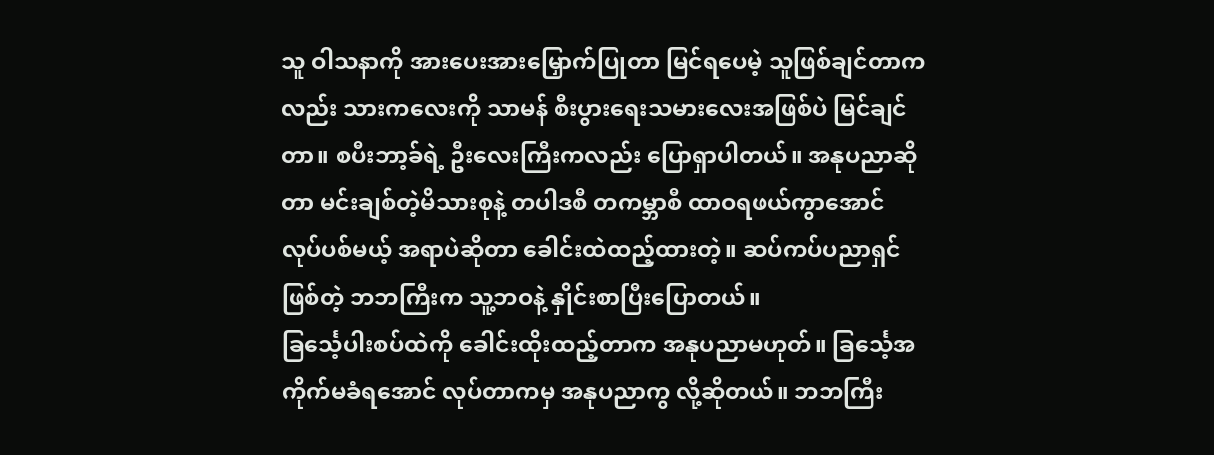သူ ဝါသနာကို အားပေးအားမြှောက်ပြုတာ ‌မြင်ရပေမဲ့ သူဖြစ်ချင်တာကလည်း သားကလေးကို သာမန် စီးပွားရေးသမားလေးအဖြစ်ပဲ မြင်ချင်တာ။ စပီးဘာ့ခ်ရဲ့ ဦးလေးကြီးကလည်း ပြောရှာပါတယ်။ အနုပညာဆိုတာ မင်းချစ်တဲ့မိသားစုနဲ့ တပါဒစီ တကမ္ဘာစီ ထာဝရဖယ်ကွာအောင် လုပ်ပစ်မယ့် အရာပဲဆိုတာ ခေါင်းထဲထည့်ထားတဲ့။ ဆပ်ကပ်ပညာရှင်ဖြစ်တဲ့ ဘဘကြီးက သူ့ဘဝနဲ့ နှိုင်းစာပြီးပြောတယ်။
ခြင်္သေ့ပါးစပ်ထဲကို ခေါင်းထိုးထည့်တာက အနုပညာမဟုတ်။ ခြင်္သေ့အကိုက်မခံရအောင် လုပ်တာကမှ အနုပညာကွ လို့ဆိုတယ်။ ဘဘကြီး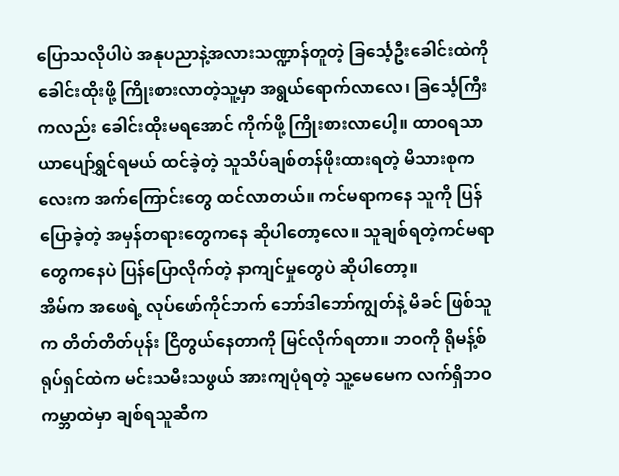ပြောသလိုပါပဲ အနုပညာနဲ့အလားသဏ္ဍာန်တူတဲ့ ခြင်္သေ့ဦးခေါင်းထဲကို ခေါင်းထိုးဖို့ ကြိုးစားလာတဲ့သူ့မှာ အရွယ်ရောက်လာလေ၊ ခြင်္သေ့ကြီးကလည်း ခေါင်းထိုးမရအောင် ကိုက်ဖို့ ကြိုးစားလာပေါ့။ ထာဝရသာယာပျော်ရွှင်ရမယ် ထင်ခဲ့တဲ့ သူသိပ်ချစ်တန်ဖိုးထားရတဲ့ မိသားစုကလေးက အက်ကြောင်းတွေ ထင်လာတယ်။ ကင်မရာကနေ သူကို ပြန်ပြောခဲ့တဲ့ အမှန်တရားတွေကနေ ဆိုပါတော့လေ။ သူချစ်ရတဲ့ကင်မရာတွေကနေပဲ ပြန်ပြောလိုက်တဲ့ နာကျင်မှုတွေပဲ ဆိုပါတော့။
အိမ်က အဖေရဲ့ လုပ်ဖော်ကိုင်ဘက် ဘော်ဒါဘော်ကျွတ်နဲ့ မိခင် ဖြစ်သူက တိတ်တိတ်ပုန်း ငြိတွယ်နေတာကို မြင်လိုက်ရတာ။ ဘဝကို ရိုမန့်စ်ရုပ်ရှင်ထဲက မင်းသမီးသဖွယ် အားကျပုံရတဲ့ သူ့မေမေက လက်ရှိဘဝကမ္ဘာထဲမှာ ချစ်ရသူဆီက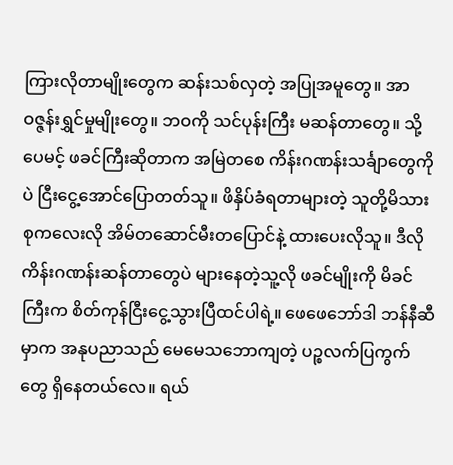ကြားလိုတာမျိုးတွေက ဆန်းသစ်လှတဲ့ အပြုအမူတွေ။ အာဝဇ္ဇန်းရွှင်မှုမျိုးတွေ။ ဘဝကို သင်ပုန်းကြီး မဆန်တာတွေ။ သို့ပေမင့် ဖခင်ကြီးဆိုတာက အမြဲတစေ ကိန်းဂဏန်းသင်္ချာတွေကိုပဲ ငြီးငွေ့အောင်ပြောတတ်သူ။ ဖိနှိပ်ခံရတာများတဲ့ သူတို့မိသားစုကလေးလို အိမ်တဆောင်မီးတပြောင်နဲ့ ထားပေးလိုသူ။ ဒီလို ကိန်းဂဏန်းဆန်တာတွေပဲ များနေတဲ့သူ့လို ဖခင်မျိုးကို မိခင်ကြီးက စိတ်ကုန်ငြီးငွေ့သွားပြီထင်ပါရဲ့။ ဖေဖေဘော်ဒါ ဘန်နီဆီမှာက အနုပညာသည် မေမေသဘောကျတဲ့ ပဉ္စလက်ပြကွက်တွေ ရှိနေတယ်လေ။ ရယ်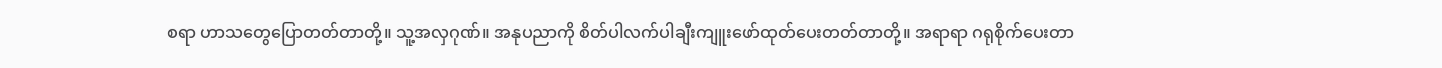စရာ ဟာသတွေပြောတတ်တာတို့။ သူ့အလှဂုဏ်။ အနုပညာကို စိတ်ပါလက်ပါချီးကျူးဖော်ထုတ်ပေးတတ်တာတို့။ အရာရာ ဂရုစိုက်ပေးတာ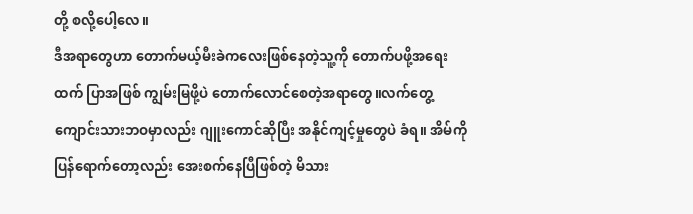တို့ စလို့ပေါ့လေ။
ဒီအရာတွေဟာ တောက်မယ့်မီးခဲကလေးဖြစ်နေတဲ့သူ့ကို တောက်ပဖို့အရေးထက် ပြာအဖြစ် ကျွမ်းမြဖို့ပဲ တောက်လောင်စေတဲ့အရာတွေ။လက်တွေ့ကျောင်းသားဘဝမှာလည်း ဂျူးကောင်ဆိုပြီး အနိုင်ကျင့်မှုတွေပဲ ခံရ။ အိမ်ကိုပြန်ရောက်တော့လည်း အေးစက်နေပြီဖြစ်တဲ့ မိသား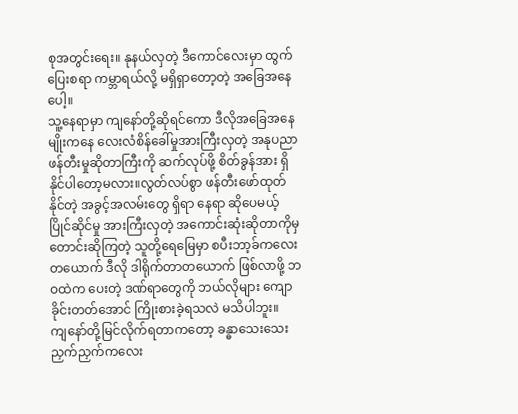စုအတွင်းရေး။ နုနယ်လှတဲ့ ဒီကောင်လေးမှာ ထွက်ပြေးစရာ ကမ္ဘာရယ်လို့ မရှိရှာတော့တဲ့ အခြေအနေပေါ့။
သူ့နေရာမှာ ကျနော်တို့ဆိုရင်ကော ဒီလိုအခြေအနေမျိုးကနေ လေးလံစိန်ခေါ်မှုအားကြီးလှတဲ့ အနုပညာဖန်တီးမှုဆိုတာကြီးကို ဆက်လုပ်ဖို့ စိတ်ခွန်အား ရှိနိုင်ပါတော့မလား။လွတ်လပ်စွာ ဖန်တီးဖော်ထုတ်နိုင်တဲ့ အခွင့်အလမ်းတွေ ရှိရာ နေရာ ဆိုပေမယ့် ပြိုင်ဆိုင်မှု အားကြီးလှတဲ့ အကောင်းဆုံးဆိုတာကိုမှ တောင်းဆိုကြတဲ့ သူတို့ရေမြေမှာ စပီးဘာ့ခ်ကလေးတယောက် ဒီလို ဒါရိုက်တာတယောက် ဖြစ်လာဖို့ ဘဝထဲက ပေးတဲ့ ဒဏ်ရာတွေကို ဘယ်လိုများ ကျောခိုင်းတတ်အောင် ကြိုးစားခဲ့ရသလဲ မသိပါဘူး။
ကျနော်တို့မြင်လိုက်ရတာကတော့ ခန္ဓာသေးသေးညှက်ညှက်ကလေး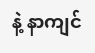နဲ့ နာကျင်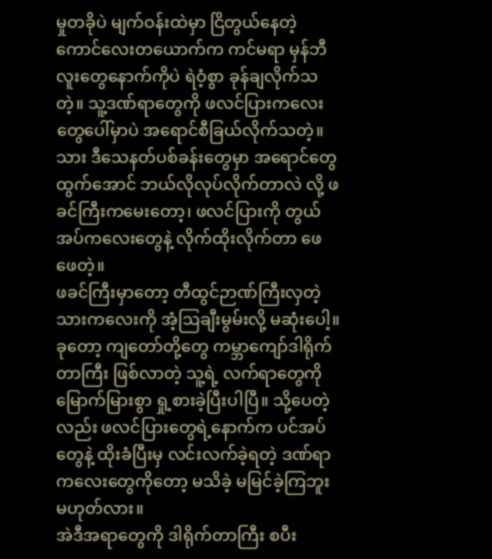မှုတခိုပဲ မျက်ဝန်းထဲမှာ ငြိတွယ်နေတဲ့ ကောင်လေးတယောက်က ကင်မရာ မှန်ဘီလူးတွေနောက်ကိုပဲ ရဲဝံ့စွာ ခုန်ချလိုက်သတဲ့။ သူ့ဒဏ်ရာတွေကို ဖလင်ပြားကလေးတွေပေါ်မှာပဲ အရောင်စီခြယ်လိုက်သတဲ့။
သား ဒီသေနတ်ပစ်ခန်းတွေမှာ အရောင်တွေ ထွက်အောင် ဘယ်လိုလုပ်လိုက်တာလဲ လို့ ဖခင်ကြီးကမေးတော့၊ ဖလင်ပြားကို တွယ်အပ်ကလေးတွေနဲ့ လိုက်ထိုးလိုက်တာ ဖေဖေတဲ့။
ဖခင်ကြီးမှာတော့ တီထွင်ဉာဏ်ကြီးလှတဲ့ သားကလေးကို အံ့ဩချီးမွမ်းလို့ မဆုံးပေါ့။
ခုတော့ ကျတော်တို့တွေ ကမ္ဘာကျော်ဒါရိုက်တာကြီး ဖြစ်လာတဲ့ သူ့ရဲ့ လက်ရာတွေကို မြောက်မြားစွာ ရှု့စားခဲ့ပြီးပါပြီ။ သို့ပေတဲ့လည်း ဖလင်ပြားတွေရဲ့နောက်က ပင်အပ်တွေနဲ့ ထိုးခံပြီးမှ လင်းလက်ခဲ့ရတဲ့ ဒဏ်ရာကလေးတွေကိုတော့ မသိခဲ့ မမြင်ခဲ့ကြဘူး မဟုတ်လား။
အဲဒီအရာတွေကို ဒါရိုက်တာကြီး စပီး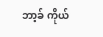ဘာ့ခ် ကိုယ်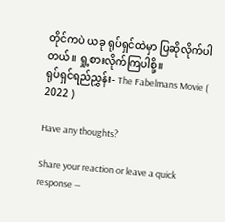တိုင်ကပဲ ယခု ရုပ်ရှင်ထဲမှာ ပြဆိုလိုက်ပါတယ်။ ရှု့စားလိုက်ကြပါစို့။
ရုပ်ရှင်ရည်ညွှန်း- The Fabelmans Movie ( 2022 )

Have any thoughts?

Share your reaction or leave a quick response —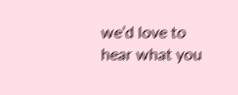we’d love to hear what you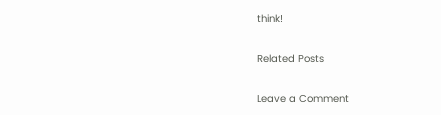think!

Related Posts

Leave a Comment